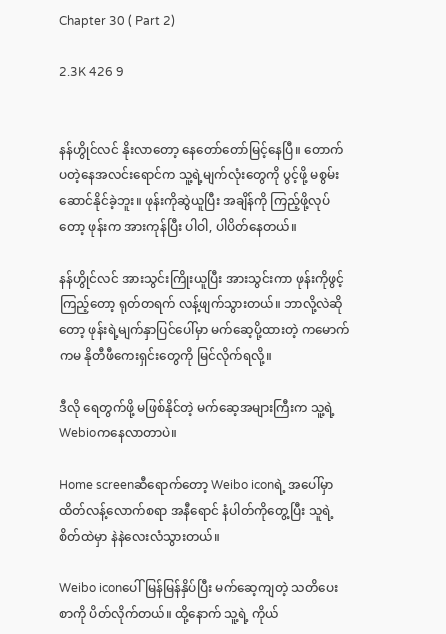Chapter 30 ( Part 2)

2.3K 426 9


နန်ဟွိုင်လင် နိုးလာတော့ နေတော်တော်မြင့်နေပြီ။ တောက်ပတဲ့နေအလင်းရောင်က သူ့ရဲ့မျက်လုံးတွေကို ပွင့်ဖို့ မစွမ်းဆောင်နိုင်ခဲ့ဘူး။ ဖုန်းကိုဆွဲယူပြီး အချိန်ကို ကြည့်ဖို့လုပ်တော့ ဖုန်းက အားကုန်ပြီး ပါဝါ, ပါပိတ်နေတယ်။

နန်ဟွိုင်လင် အားသွင်းကြိုးယူပြီး အားသွင်းကာ ဖုန်းကိုဖွင့်ကြည့်တော့ ရုတ်တရက် လန့်ဖျက်သွားတယ်။ ဘာလို့လဲဆိုတော့ ဖုန်းရဲ့မျက်နှာပြင်ပေါ်မှာ မက်ဆေ့ပို့ထားတဲ့ ကမောက်ကမ နိုတီဖီကေးရှင်းတွေကို မြင်လိုက်ရလို့။

ဒီလို ရေတွက်ဖို့ မဖြစ်နိုင်တဲ့ မက်ဆေ့အများကြီးက သူ့ရဲ့ Webioကနေလာတာပဲ။

Home screenဆီရောက်တော့ Weibo iconရဲ့ အပေါ်မှာ ထိတ်လန့်လောက်စရာ အနီရောင် နံပါတ်ကိုတွေ့ပြီး သူရဲ့စိတ်ထဲမှာ နဲနဲလေးလံသွားတယ်။

Weibo iconပေါ်မြန်မြန်နှိပ်ပြီး မက်ဆေ့ကျတဲ့ သတိပေးစာကို ပိတ်လိုက်တယ်။ ထို့နောက် သူ့ရဲ့ ကိုယ်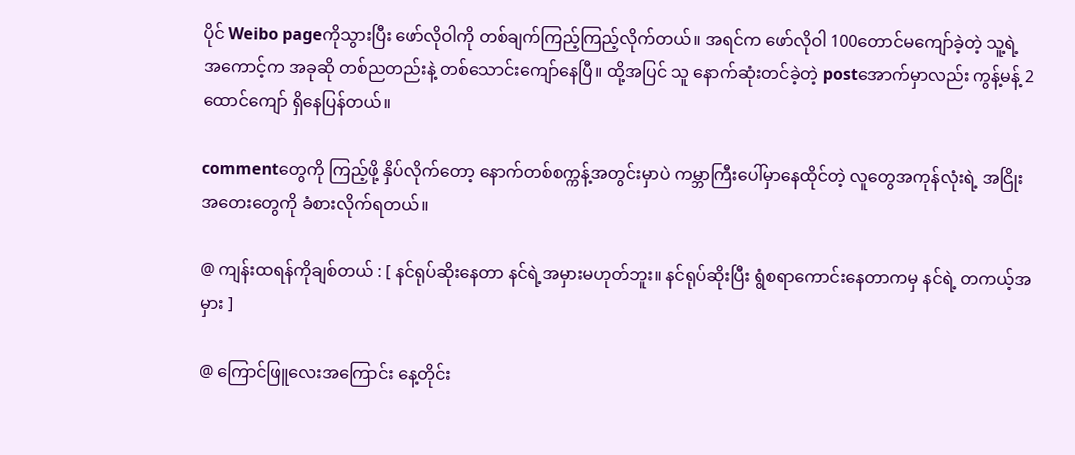ပိုင် Weibo pageကိုသွားပြီး ဖော်လိုဝါကို တစ်ချက်ကြည့်ကြည့်လိုက်တယ်။ အရင်က ဖော်လိုဝါ 100တောင်မကျော်ခဲ့တဲ့ သူ့ရဲ့အကောင့်က အခုဆို တစ်ညတည်းနဲ့ တစ်သောင်းကျော်နေပြီ။ ထို့အပြင် သူ နောက်ဆုံးတင်ခဲ့တဲ့ postအောက်မှာလည်း ကွန့်မန့် 2ထောင်ကျော် ရှိနေပြန်တယ်။

commentတွေကို ကြည့်ဖို့ နှိပ်လိုက်တော့ နောက်တစ်စက္ကန့်အတွင်းမှာပဲ ကမ္ဘာကြီးပေါ်မှာနေထိုင်တဲ့ လူတွေအကုန်လုံးရဲ့ အငြိုးအတေးတွေကို ခံစားလိုက်ရတယ်။

@ ကျန်းထရန်ကိုချစ်တယ် : [ နင်ရုပ်ဆိုးနေတာ နင်ရဲ့အမှားမဟုတ်ဘူး။ နင်ရုပ်ဆိုးပြီး ရွံစရာကောင်းနေတာကမှ နင်ရဲ့ တကယ့်အမှား ]

@ ကြောင်ဖြူလေးအကြောင်း နေ့တိုင်း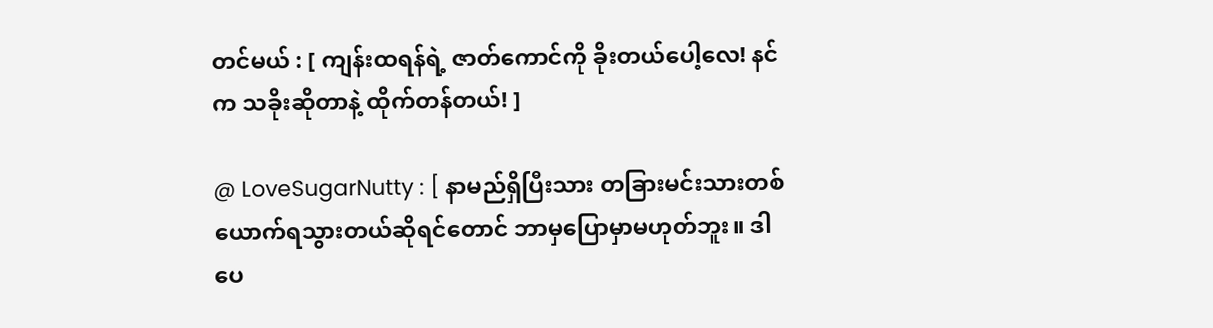တင်မယ် : [ ကျန်းထရန်ရဲ့ ဇာတ်ကောင်ကို ခိုးတယ်ပေါ့လေ! နင်က သခိုးဆိုတာနဲ့ ထိုက်တန်တယ်! ]

@ LoveSugarNutty : [ နာမည်ရှိပြီးသား တခြားမင်းသားတစ်ယောက်ရသွားတယ်ဆိုရင်တောင် ဘာမှပြောမှာမဟုတ်ဘူး။ ဒါပေ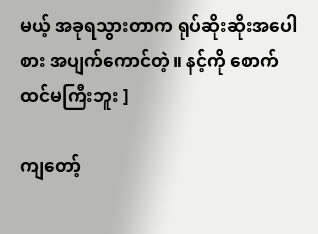မယ့် အခုရသွားတာက ရုပ်ဆိုးဆိုးအပေါစား အပျက်ကောင်တဲ့။ နင့်ကို စောက်ထင်မကြီးဘူး ]

ကျတော့်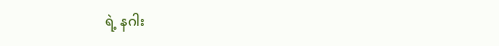ရဲ့ နဂါး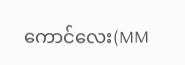ကောင်လေး(MM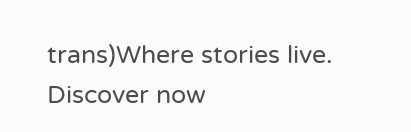trans)Where stories live. Discover now